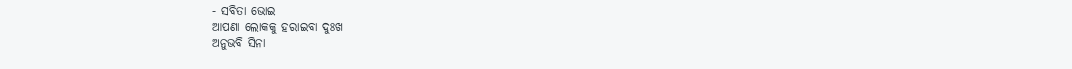- ସବିତା ଭୋଇ
ଆପଣା ଲୋକକୁ ହରାଇବା ଦୁଃଖ
ଅନୁଭବି ସିନା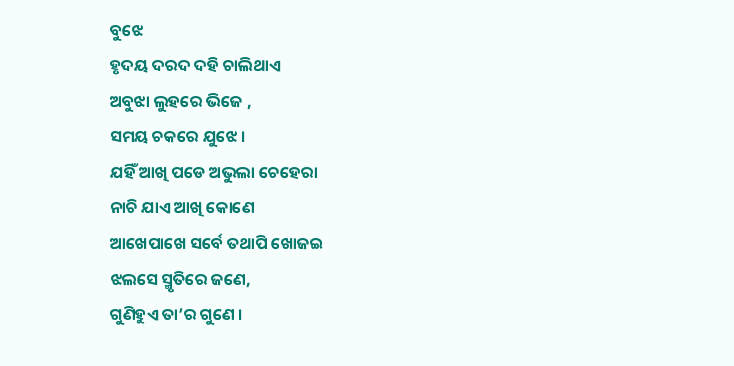ବୁଝେ
ହୃଦୟ ଦରଦ ଦହି ଚାଲିଥାଏ
ଅବୁଝା ଲୁହରେ ଭିଜେ ,
ସମୟ ଚକରେ ଯୁଝେ ।
ଯହିଁ ଆଖି ପଡେ ଅଭୁଲା ଚେହେରା
ନାଚି ଯାଏ ଆଖି କୋଣେ
ଆଖେପାଖେ ସର୍ବେ ତଥାପି ଖୋଜଇ
ଝଲସେ ସ୍ମୃତିରେ ଜଣେ,
ଗୁଣିହୁଏ ତା’ର ଗୁଣେ ।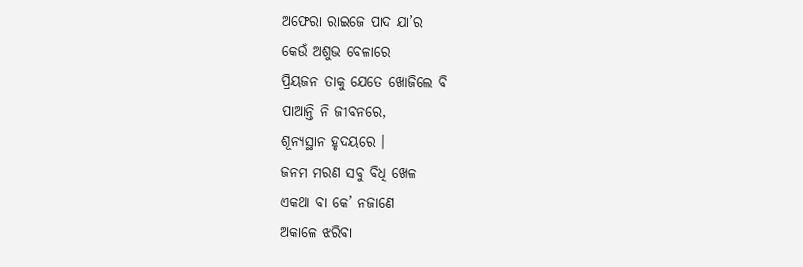ଅଫେରା ରାଇଜେ ପାଦ ଯା’ର
କେଉଁ ଅଶୁଭ ବେଳାରେ
ପ୍ରିୟଜନ ତାକୁ ଯେତେ ଖୋଜିଲେ ବି
ପାଆନ୍ତି ନି ଜୀବନରେ,
ଶୂନ୍ୟସ୍ଥାନ ହୃଦୟରେ ।
ଜନମ ମରଣ ସବୁ ବିଧି ଖେଳ
ଏକଥା ବା କେ’ ନଜାଣେ
ଅକାଳେ ଝରିବା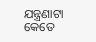ଯନ୍ତ୍ରଣାଟା କେତେ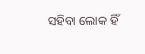ସହିବା ଲୋକ ହିଁ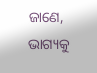ଜାଣେ,
ଭାଗ୍ୟକୁ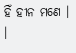ହିଁ ହୀନ ମଣେ । ।